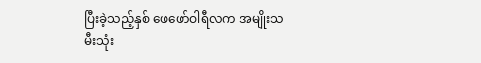ပြီးခဲ့သည့်နှစ် ဖေဖော်ဝါရီလက အမျိုးသမီးသုံး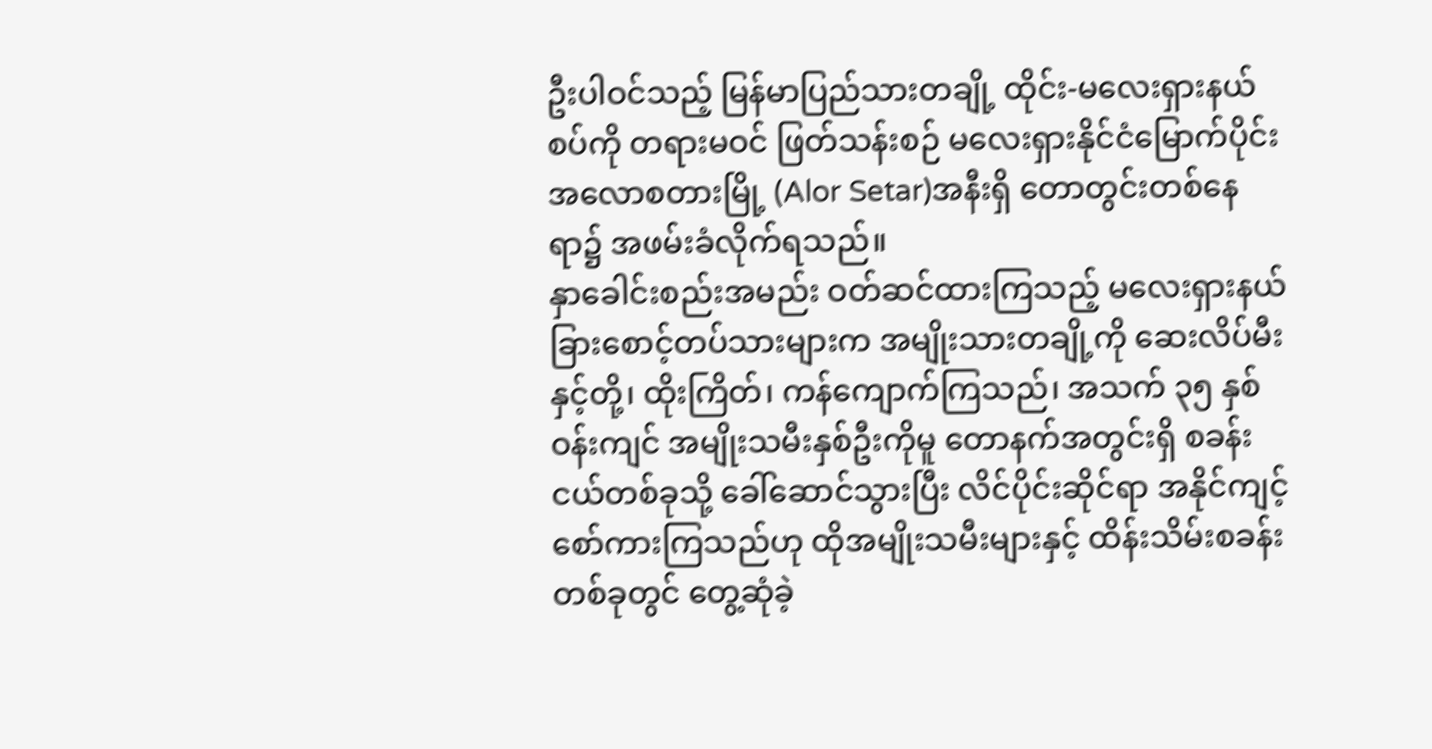ဦးပါဝင်သည့် မြန်မာပြည်သားတချို့ ထိုင်း-မလေးရှားနယ်စပ်ကို တရားမဝင် ဖြတ်သန်းစဉ် မလေးရှားနိုင်ငံမြောက်ပိုင်း အလောစတားမြို့ (Alor Setar)အနီးရှိ တောတွင်းတစ်နေရာ၌ အဖမ်းခံလိုက်ရသည်။
နှာခေါင်းစည်းအမည်း ဝတ်ဆင်ထားကြသည့် မလေးရှားနယ်ခြားစောင့်တပ်သားများက အမျိုးသားတချို့ကို ဆေးလိပ်မီးနှင့်တို့၊ ထိုးကြိတ်၊ ကန်ကျောက်ကြသည်၊ အသက် ၃၅ နှစ် ဝန်းကျင် အမျိုးသမီးနှစ်ဦးကိုမူ တောနက်အတွင်းရှိ စခန်းငယ်တစ်ခုသို့ ခေါ်ဆောင်သွားပြီး လိင်ပိုင်းဆိုင်ရာ အနိုင်ကျင့် စော်ကားကြသည်ဟု ထိုအမျိုးသမီးများနှင့် ထိန်းသိမ်းစခန်းတစ်ခုတွင် တွေ့ဆုံခဲ့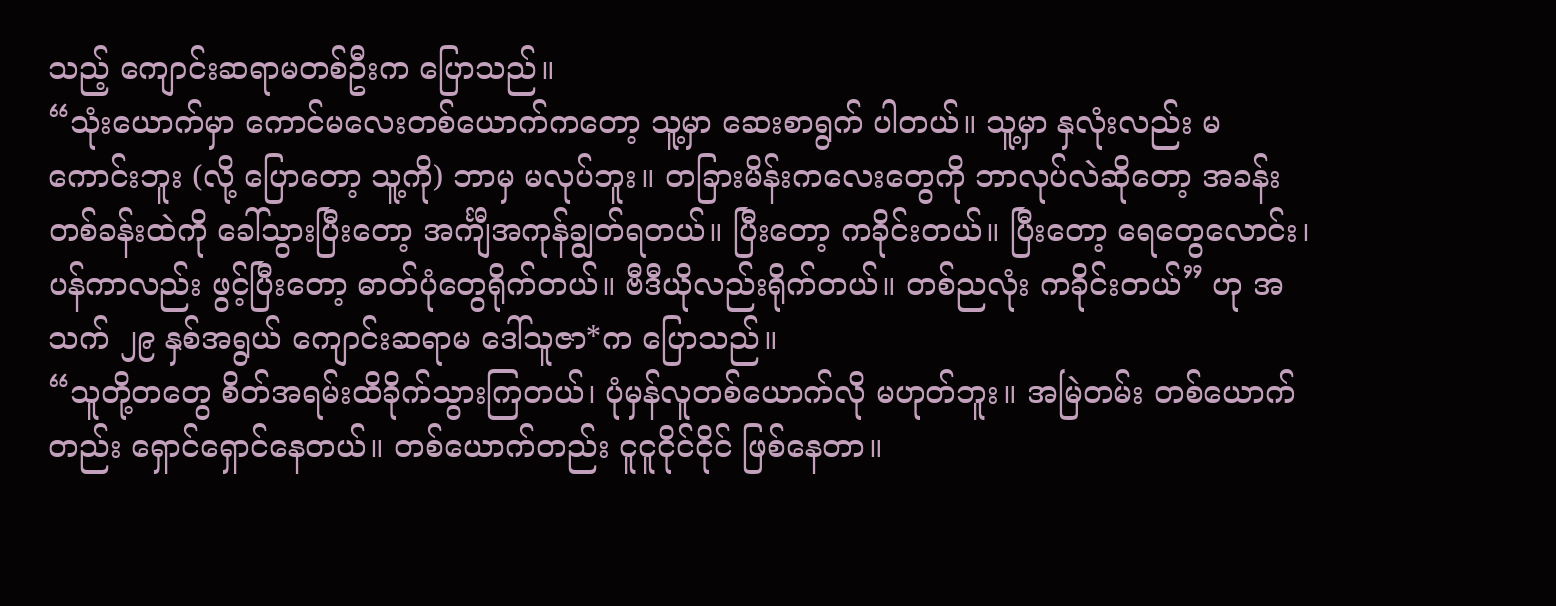သည့် ကျောင်းဆရာမတစ်ဦးက ပြောသည်။
“သုံးယောက်မှာ ကောင်မလေးတစ်ယောက်ကတော့ သူ့မှာ ဆေးစာရွက် ပါတယ်။ သူ့မှာ နှလုံးလည်း မကောင်းဘူး (လို့ ပြောတော့ သူ့ကို) ဘာမှ မလုပ်ဘူး။ တခြားမိန်းကလေးတွေကို ဘာလုပ်လဲဆိုတော့ အခန်းတစ်ခန်းထဲကို ခေါ်သွားပြီးတော့ အင်္ကျီအကုန်ချွတ်ရတယ်။ ပြီးတော့ ကခိုင်းတယ်။ ပြီးတော့ ရေတွေလောင်း၊ ပန်ကာလည်း ဖွင့်ပြီးတော့ ဓာတ်ပုံတွေရိုက်တယ်။ ဗီဒီယိုလည်းရိုက်တယ်။ တစ်ညလုံး ကခိုင်းတယ်” ဟု အသက် ၂၉ နှစ်အရွယ် ကျောင်းဆရာမ ဒေါ်သူဇာ*က ပြောသည်။
“သူတို့တတွေ စိတ်အရမ်းထိခိုက်သွားကြတယ်၊ ပုံမှန်လူတစ်ယောက်လို မဟုတ်ဘူး။ အမြဲတမ်း တစ်ယောက်တည်း ရှောင်ရှောင်နေတယ်။ တစ်ယောက်တည်း ငူငူငိုင်ငိုင် ဖြစ်နေတာ။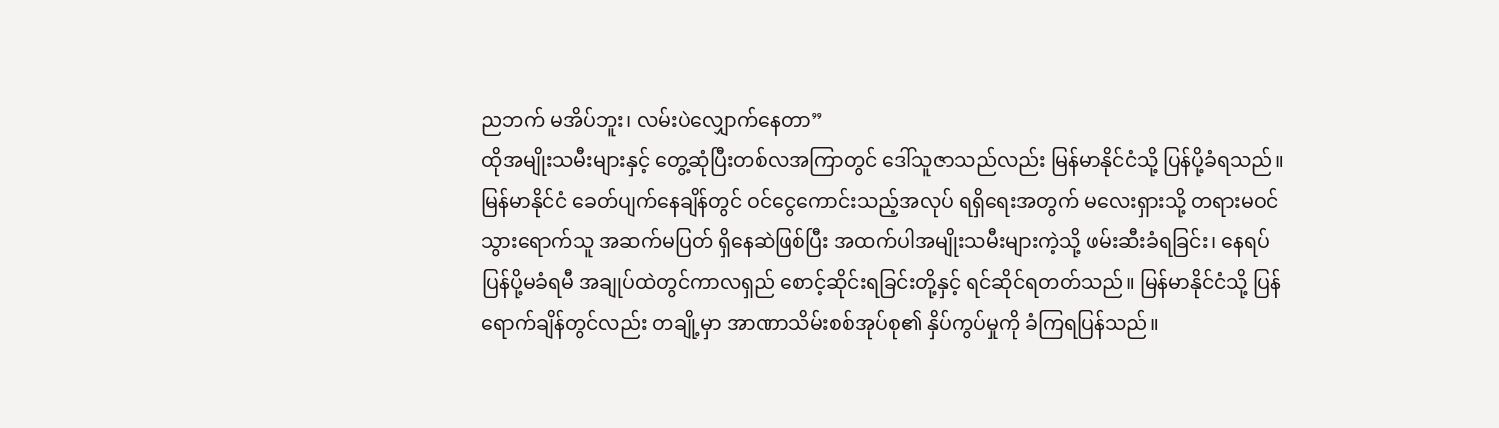ညဘက် မအိပ်ဘူး၊ လမ်းပဲလျှောက်နေတာ”
ထိုအမျိုးသမီးများနှင့် တွေ့ဆုံပြီးတစ်လအကြာတွင် ဒေါ်သူဇာသည်လည်း မြန်မာနိုင်ငံသို့ ပြန်ပို့ခံရသည်။
မြန်မာနိုင်ငံ ခေတ်ပျက်နေချိန်တွင် ဝင်ငွေကောင်းသည့်အလုပ် ရရှိရေးအတွက် မလေးရှားသို့ တရားမဝင် သွားရောက်သူ အဆက်မပြတ် ရှိနေဆဲဖြစ်ပြီး အထက်ပါအမျိုးသမီးများကဲ့သို့ ဖမ်းဆီးခံရခြင်း၊ နေရပ် ပြန်ပို့မခံရမီ အချုပ်ထဲတွင်ကာလရှည် စောင့်ဆိုင်းရခြင်းတို့နှင့် ရင်ဆိုင်ရတတ်သည်။ မြန်မာနိုင်ငံသို့ ပြန်ရောက်ချိန်တွင်လည်း တချို့မှာ အာဏာသိမ်းစစ်အုပ်စု၏ နှိပ်ကွပ်မှုကို ခံကြရပြန်သည်။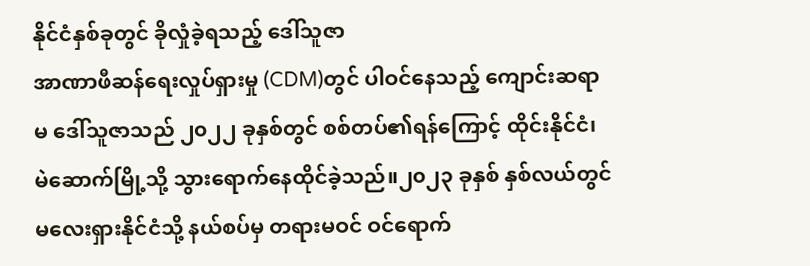နိုင်ငံနှစ်ခုတွင် ခိုလှုံခဲ့ရသည့် ဒေါ်သူဇာ
အာဏာဖီဆန်ရေးလှုပ်ရှားမှု (CDM)တွင် ပါဝင်နေသည့် ကျောင်းဆရာမ ဒေါ်သူဇာသည် ၂၀၂၂ ခုနှစ်တွင် စစ်တပ်၏ရန်ကြောင့် ထိုင်းနိုင်ငံ၊ မဲဆောက်မြို့သို့ သွားရောက်နေထိုင်ခဲ့သည်။၂၀၂၃ ခုနှစ် နှစ်လယ်တွင် မလေးရှားနိုင်ငံသို့ နယ်စပ်မှ တရားမဝင် ဝင်ရောက်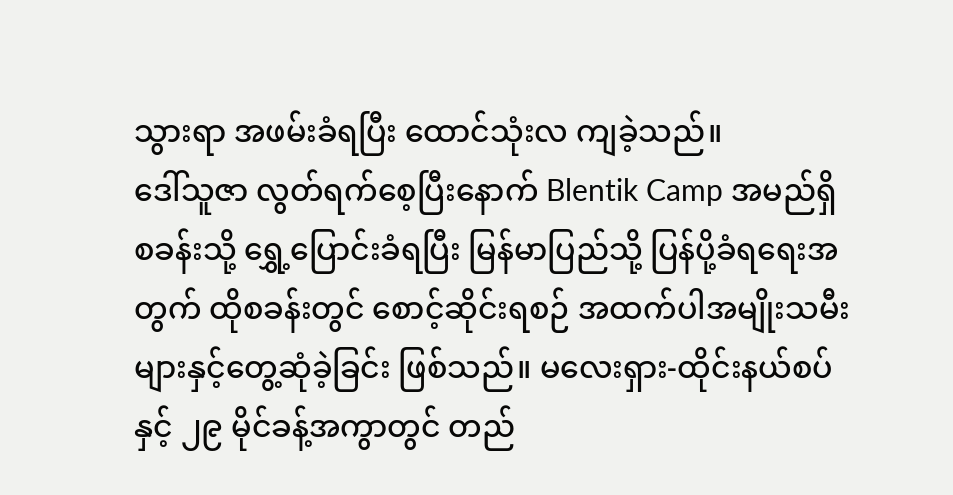သွားရာ အဖမ်းခံရပြီး ထောင်သုံးလ ကျခဲ့သည်။
ဒေါ်သူဇာ လွတ်ရက်စေ့ပြီးနောက် Blentik Camp အမည်ရှိ စခန်းသို့ ရွှေ့ပြောင်းခံရပြီး မြန်မာပြည်သို့ ပြန်ပို့ခံရရေးအတွက် ထိုစခန်းတွင် စောင့်ဆိုင်းရစဉ် အထက်ပါအမျိုးသမီးများနှင့်တွေ့ဆုံခဲ့ခြင်း ဖြစ်သည်။ မလေးရှား-ထိုင်းနယ်စပ်နှင့် ၂၉ မိုင်ခန့်အကွာတွင် တည်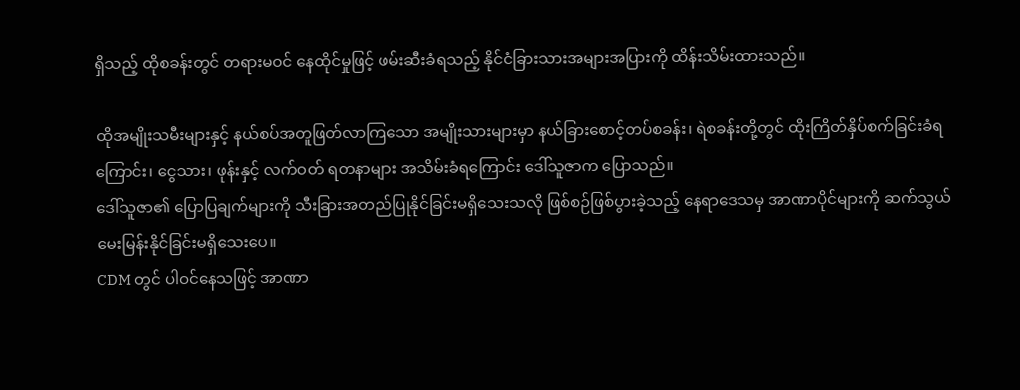ရှိသည့် ထိုစခန်းတွင် တရားမဝင် နေထိုင်မှုဖြင့် ဖမ်းဆီးခံရသည့် နိုင်ငံခြားသားအများအပြားကို ထိန်းသိမ်းထားသည်။

ထိုအမျိုးသမီးများနှင့် နယ်စပ်အတူဖြတ်လာကြသော အမျိုးသားများမှာ နယ်ခြားစောင့်တပ်စခန်း၊ ရဲစခန်းတို့တွင် ထိုးကြိတ်နှိပ်စက်ခြင်းခံရကြောင်း၊ ငွေသား၊ ဖုန်းနှင့် လက်ဝတ် ရတနာများ အသိမ်းခံရကြောင်း ဒေါ်သူဇာက ပြောသည်။
ဒေါ်သူဇာ၏ ပြောပြချက်များကို သီးခြားအတည်ပြုနိုင်ခြင်းမရှိသေးသလို ဖြစ်စဉ်ဖြစ်ပွားခဲ့သည့် နေရာဒေသမှ အာဏာပိုင်များကို ဆက်သွယ်မေးမြန်းနိုင်ခြင်းမရှိသေးပေ။
CDM တွင် ပါဝင်နေသဖြင့် အာဏာ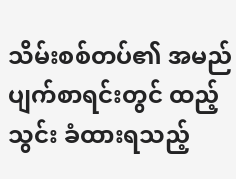သိမ်းစစ်တပ်၏ အမည်ပျက်စာရင်းတွင် ထည့်သွင်း ခံထားရသည့်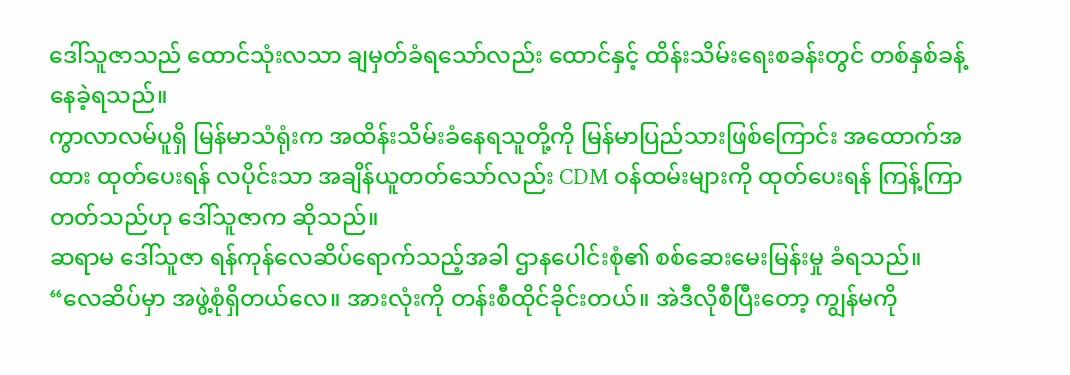ဒေါ်သူဇာသည် ထောင်သုံးလသာ ချမှတ်ခံရသော်လည်း ထောင်နှင့် ထိန်းသိမ်းရေးစခန်းတွင် တစ်နှစ်ခန့် နေခဲ့ရသည်။
ကွာလာလမ်ပူရှိ မြန်မာသံရုံးက အထိန်းသိမ်းခံနေရသူတို့ကို မြန်မာပြည်သားဖြစ်ကြောင်း အထောက်အထား ထုတ်ပေးရန် လပိုင်းသာ အချိန်ယူတတ်သော်လည်း CDM ဝန်ထမ်းများကို ထုတ်ပေးရန် ကြန့်ကြာတတ်သည်ဟု ဒေါ်သူဇာက ဆိုသည်။
ဆရာမ ဒေါ်သူဇာ ရန်ကုန်လေဆိပ်ရောက်သည့်အခါ ဌာနပေါင်းစုံ၏ စစ်ဆေးမေးမြန်းမှု ခံရသည်။
“လေဆိပ်မှာ အဖွဲ့စုံရှိတယ်လေ။ အားလုံးကို တန်းစီထိုင်ခိုင်းတယ်။ အဲဒီလိုစီပြီးတော့ ကျွန်မကို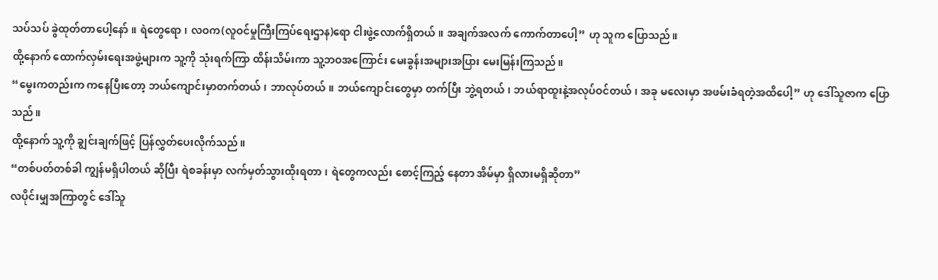သပ်သပ် ခွဲထုတ်တာပေါ့နော်။ ရဲတွေရော၊ လဝက(လူဝင်မှုကြီးကြပ်ရေးဌာန)ရော ငါးဖွဲ့လောက်ရှိတယ်။ အချက်အလက် ကောက်တာပေါ့” ဟု သူက ပြောသည်။
ထို့နောက် ထောက်လှမ်းရေးအဖွဲ့များက သူ့ကို သုံးရက်ကြာ ထိန်းသိမ်းကာ သူ့ဘဝအကြောင်း မေးခွန်းအများအပြား မေးမြန်းကြသည်။
“မွေးကတည်းက ကနေပြီးတော့ ဘယ်ကျောင်းမှာတက်တယ်၊ ဘာလုပ်တယ်။ ဘယ်ကျောင်းတွေမှာ တက်ပြီး ဘွဲ့ရတယ်၊ ဘယ်ရာထူးနဲ့အလုပ်ဝင်တယ်၊ အခု မလေးမှာ အဖမ်းခံရတဲ့အထိပေါ့” ဟု ဒေါ်သူဇာက ပြောသည်။
ထို့နောက် သူ့ကို ချွင်းချက်ဖြင့် ပြန်လွှတ်ပေးလိုက်သည်။
“တစ်ပတ်တစ်ခါ ကျွန်မရှိပါတယ် ဆိုပြီး ရဲစခန်းမှာ လက်မှတ်သွားထိုးရတာ၊ ရဲတွေကလည်း စောင့်ကြည့် နေတာ အိမ်မှာ ရှိလားမရှိဆိုတာ”
လပိုင်းမျှအကြာတွင် ဒေါ်သူ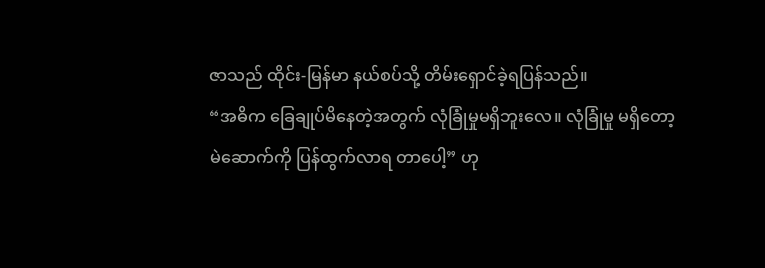ဇာသည် ထိုင်း-မြန်မာ နယ်စပ်သို့ တိမ်းရှောင်ခဲ့ရပြန်သည်။
“အဓိက ခြေချုပ်မိနေတဲ့အတွက် လုံခြုံမှုမရှိဘူးလေ။ လုံခြုံမှု မရှိတော့ မဲဆောက်ကို ပြန်ထွက်လာရ တာပေါ့” ဟု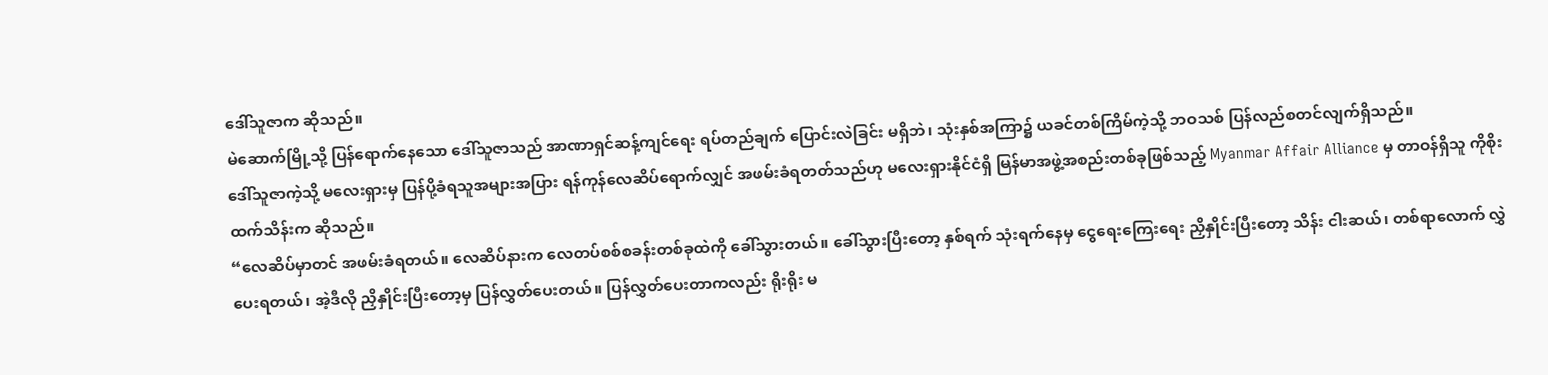ဒေါ်သူဇာက ဆိုသည်။
မဲဆောက်မြို့သို့ ပြန်ရောက်နေသော ဒေါ်သူဇာသည် အာဏာရှင်ဆန့်ကျင်ရေး ရပ်တည်ချက် ပြောင်းလဲခြင်း မရှိဘဲ၊ သုံးနှစ်အကြာ၌ ယခင်တစ်ကြိမ်ကဲ့သို့ ဘဝသစ် ပြန်လည်စတင်လျက်ရှိသည်။
ဒေါ်သူဇာကဲ့သို့ မလေးရှားမှ ပြန်ပို့ခံရသူအများအပြား ရန်ကုန်လေဆိပ်ရောက်လျှင် အဖမ်းခံရတတ်သည်ဟု မလေးရှားနိုင်ငံရှိ မြန်မာအဖွဲ့အစည်းတစ်ခုဖြစ်သည့် Myanmar Affair Alliance မှ တာဝန်ရှိသူ ကိုစိုးထက်သိန်းက ဆိုသည်။
“လေဆိပ်မှာတင် အဖမ်းခံရတယ်။ လေဆိပ်နားက လေတပ်စစ်စခန်းတစ်ခုထဲကို ခေါ်သွားတယ်။ ခေါ်သွားပြီးတော့ နှစ်ရက် သုံးရက်နေမှ ငွေရေးကြေးရေး ညှိနှိုင်းပြီးတော့ သိန်း ငါးဆယ်၊ တစ်ရာလောက် လွှဲပေးရတယ်၊ အဲ့ဒီလို ညှိနှိုင်းပြီးတော့မှ ပြန်လွှတ်ပေးတယ်။ ပြန်လွှတ်ပေးတာကလည်း ရိုးရိုး မ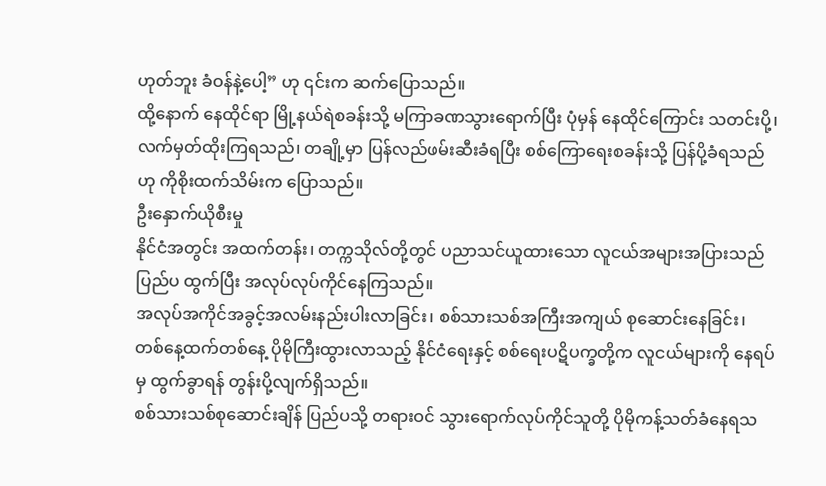ဟုတ်ဘူး ခံဝန်နဲ့ပေါ့” ဟု ၎င်းက ဆက်ပြောသည်။
ထို့နောက် နေထိုင်ရာ မြို့နယ်ရဲစခန်းသို့ မကြာခဏသွားရောက်ပြီး ပုံမှန် နေထိုင်ကြောင်း သတင်းပို့၊ လက်မှတ်ထိုးကြရသည်၊ တချို့မှာ ပြန်လည်ဖမ်းဆီးခံရပြီး စစ်ကြောရေးစခန်းသို့ ပြန်ပို့ခံရသည်ဟု ကိုစိုးထက်သိမ်းက ပြောသည်။
ဦးနှောက်ယိုစီးမှု
နိုင်ငံအတွင်း အထက်တန်း၊ တက္ကသိုလ်တို့တွင် ပညာသင်ယူထားသော လူငယ်အများအပြားသည် ပြည်ပ ထွက်ပြီး အလုပ်လုပ်ကိုင်နေကြသည်။
အလုပ်အကိုင်အခွင့်အလမ်းနည်းပါးလာခြင်း၊ စစ်သားသစ်အကြီးအကျယ် စုဆောင်းနေခြင်း၊ တစ်နေ့ထက်တစ်နေ့ ပိုမိုကြီးထွားလာသည့် နိုင်ငံရေးနှင့် စစ်ရေးပဋိပက္ခတို့က လူငယ်များကို နေရပ်မှ ထွက်ခွာရန် တွန်းပို့လျက်ရှိသည်။
စစ်သားသစ်စုဆောင်းချိန် ပြည်ပသို့ တရားဝင် သွားရောက်လုပ်ကိုင်သူတို့ ပိုမိုကန့်သတ်ခံနေရသ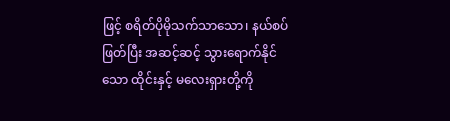ဖြင့် စရိတ်ပိုမိုသက်သာသော၊ နယ်စပ်ဖြတ်ပြီး အဆင့်ဆင့် သွားရောက်နိုင်သော ထိုင်းနှင့် မလေးရှားတို့ကို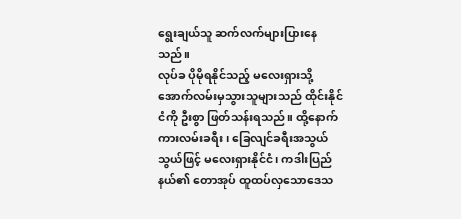ရွေးချယ်သူ ဆက်လက်များပြားနေသည်။
လုပ်ခ ပိုမိုရနိုင်သည့် မလေးရှားသို့ အောက်လမ်းမှသွားသူများသည် ထိုင်းနိုင်ငံကို ဦးစွာ ဖြတ်သန်းရသည်။ ထို့နောက် ကားလမ်းခရီး၊ ခြေလျင်ခရီးအသွယ်သွယ်ဖြင့် မလေးရှားနိုင်ငံ၊ ကဒါးပြည်နယ်၏ တောအုပ် ထူထပ်လှသောဒေသ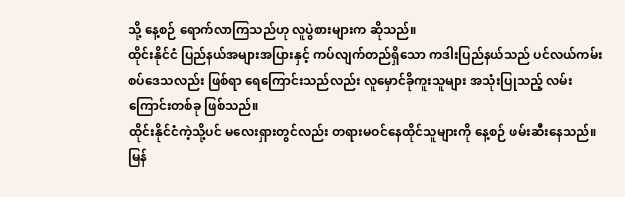သို့ နေ့စဉ် ရောက်လာကြသည်ဟု လူပွဲစားများက ဆိုသည်။
ထိုင်းနိုင်ငံ ပြည်နယ်အများအပြားနှင့် ကပ်လျက်တည်ရှိသော ကဒါးပြည်နယ်သည် ပင်လယ်ကမ်းစပ်ဒေသလည်း ဖြစ်ရာ ရေကြောင်းသည်လည်း လူမှောင်ခိုကူးသူများ အသုံးပြုသည့် လမ်းကြောင်းတစ်ခု ဖြစ်သည်။
ထိုင်းနိုင်ငံကဲ့သို့ပင် မလေးရှားတွင်လည်း တရားမဝင်နေထိုင်သူများကို နေ့စဉ် ဖမ်းဆီးနေသည်။
မြန်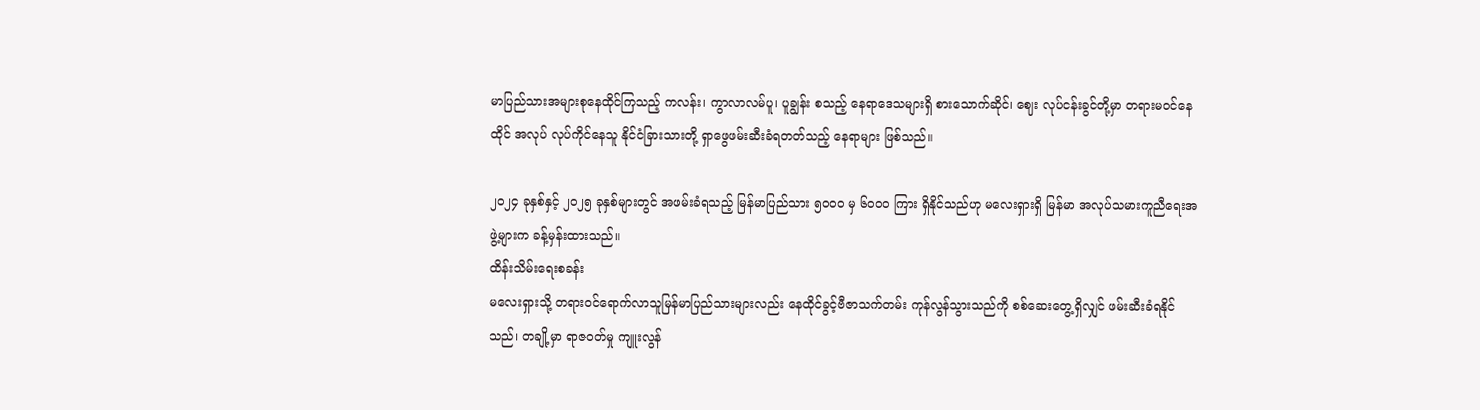မာပြည်သားအများစုနေထိုင်ကြသည့် ကလန်း၊ ကွာလာလမ်ပူ၊ ပူချွန်း စသည့် နေရာဒေသများရှိ စားသောက်ဆိုင်၊ ဈေး လုပ်ငန်းခွင်တို့မှာ တရားမဝင်နေထိုင် အလုပ် လုပ်ကိုင်နေသူ နိုင်ငံခြားသားတို့ ရှာဖွေဖမ်းဆီးခံရတတ်သည့် နေရာများ ဖြစ်သည်။

၂၀၂၄ ခုနှစ်နှင့် ၂၀၂၅ ခုနှစ်များတွင် အဖမ်းခံရသည့် မြန်မာပြည်သား ၅၀၀၀ မှ ၆၀၀၀ ကြား ရှိနိုင်သည်ဟု မလေးရှားရှိ မြန်မာ အလုပ်သမားကူညီရေးအဖွဲ့များက ခန့်မှန်းထားသည်။
ထိန်းသိမ်းရေးစခန်း
မလေးရှားသို့ တရားဝင်ရောက်လာသူမြန်မာပြည်သားများလည်း နေထိုင်ခွင့်ဗီဇာသက်တမ်း ကုန်လွန်သွားသည်ကို စစ်ဆေးတွေ့ရှိလျှင် ဖမ်းဆီးခံရနိုင်သည်၊ တချို့မှာ ရာဇဝတ်မှု ကျူးလွန်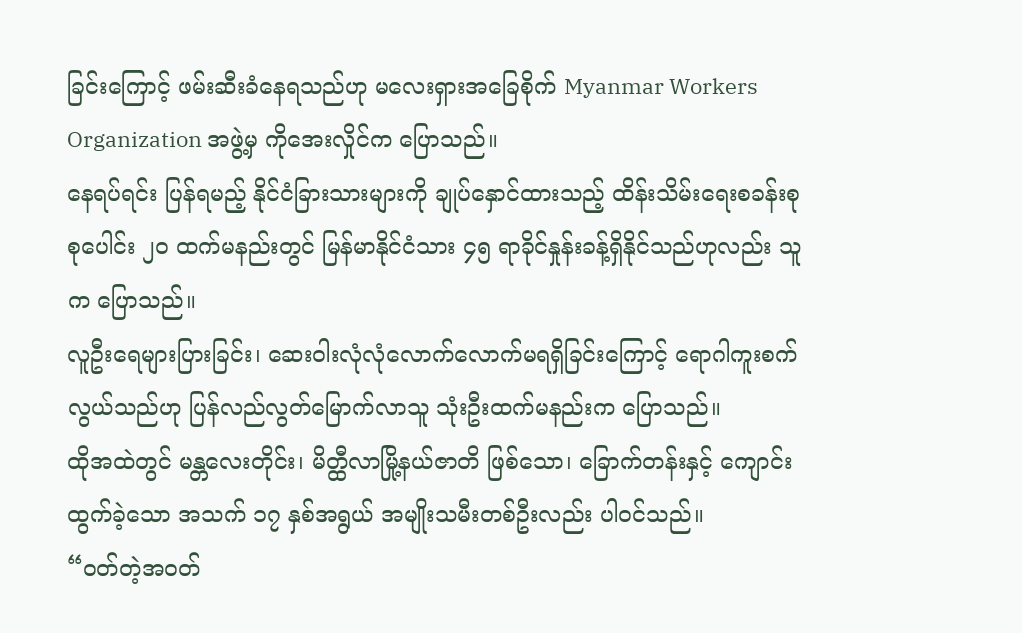ခြင်းကြောင့် ဖမ်းဆီးခံနေရသည်ဟု မလေးရှားအခြေစိုက် Myanmar Workers Organization အဖွဲ့မှ ကိုအေးလှိုင်က ပြောသည်။
နေရပ်ရင်း ပြန်ရမည့် နိုင်ငံခြားသားများကို ချုပ်နှောင်ထားသည့် ထိန်းသိမ်းရေးစခန်းစုစုပေါင်း ၂၀ ထက်မနည်းတွင် မြန်မာနိုင်ငံသား ၄၅ ရာခိုင်နှုန်းခန့်ရှိနိုင်သည်ဟုလည်း သူက ပြောသည်။
လူဦးရေများပြားခြင်း၊ ဆေးဝါးလုံလုံလောက်လောက်မရရှိခြင်းကြောင့် ရောဂါကူးစက်လွယ်သည်ဟု ပြန်လည်လွတ်မြောက်လာသူ သုံးဦးထက်မနည်းက ပြောသည်။
ထိုအထဲတွင် မန္တလေးတိုင်း၊ မိတ္ထီလာမြို့နယ်ဇာတိ ဖြစ်သော၊ ခြောက်တန်းနှင့် ကျောင်းထွက်ခဲ့သော အသက် ၁၇ နှစ်အရွယ် အမျိုးသမီးတစ်ဦးလည်း ပါဝင်သည်။
“ဝတ်တဲ့အဝတ်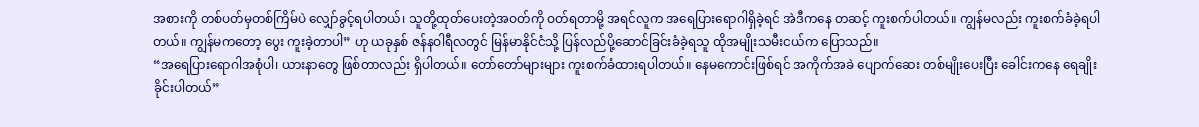အစားကို တစ်ပတ်မှတစ်ကြိမ်ပဲ လျှော်ခွင့်ရပါတယ်၊ သူတို့ထုတ်ပေးတဲ့အဝတ်ကို ဝတ်ရတာမို့ အရင်လူက အရေပြားရောဂါရှိခဲ့ရင် အဲဒီကနေ တဆင့် ကူးစက်ပါတယ်။ ကျွန်မလည်း ကူးစက်ခံခဲ့ရပါတယ်။ ကျွန်မကတော့ ပွေး ကူးခဲ့တာပါ” ဟု ယခုနှစ် ဇန်နဝါရီလတွင် မြန်မာနိုင်ငံသို့ ပြန်လည်ပို့ဆောင်ခြင်းခံခဲ့ရသူ ထိုအမျိုးသမီးငယ်က ပြောသည်။
“အရေပြားရောဂါအစုံပါ၊ ယားနာတွေ ဖြစ်တာလည်း ရှိပါတယ်။ တော်တော်များများ ကူးစက်ခံထားရပါတယ်။ နေမကောင်းဖြစ်ရင် အကိုက်အခဲ ပျောက်ဆေး တစ်မျိုးပေးပြီး ခေါင်းကနေ ရေချိုးခိုင်းပါတယ်”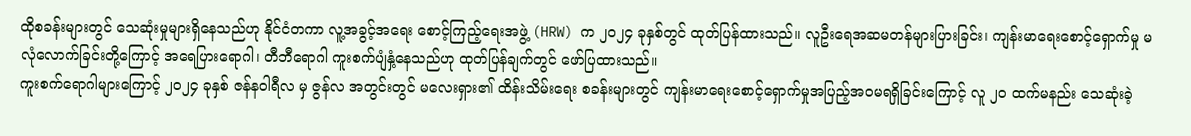ထိုစခန်းများတွင် သေဆုံးမှုများရှိနေသည်ဟု နိုင်ငံတကာ လူ့အခွင့်အရေး စောင့်ကြည့်ရေးအဖွဲ့ (HRW) က ၂၀၂၄ ခုနှစ်တွင် ထုတ်ပြန်ထားသည်။ လူဦးရေအဆမတန်များပြားခြင်း၊ ကျန်းမာရေးစောင့်ရှောက်မှု မလုံလောက်ခြင်းတို့ကြောင့် အရေပြားရောဂါ၊ တီဘီရောဂါ ကူးစက်ပျံနှံ့နေသည်ဟု ထုတ်ပြန်ချက်တွင် ဖော်ပြထားသည်။
ကူးစက်ရောဂါများကြောင့် ၂၀၂၄ ခုနှစ် ဇန်နဝါရီလ မှ ဇွန်လ အတွင်းတွင် မလေးရှား၏ ထိန်းသိမ်းရေး စခန်းများတွင် ကျန်းမာရေးစောင့်ရှောက်မှုအပြည့်အဝမရရှိခြင်းကြောင့် လူ ၂၀ ထက်မနည်း သေဆုံးခဲ့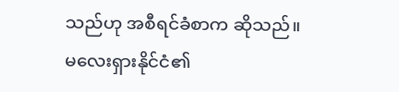သည်ဟု အစီရင်ခံစာက ဆိုသည်။
မလေးရှားနိုင်ငံ၏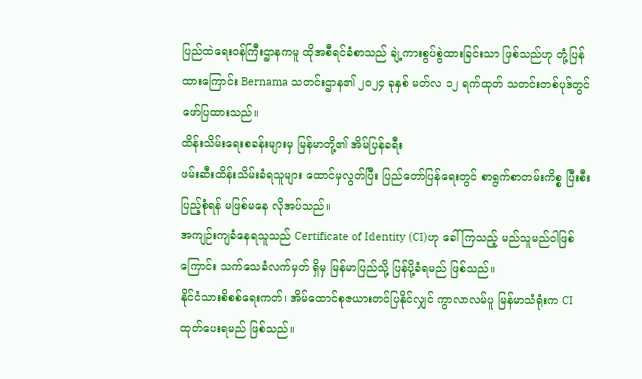ပြည်ထဲရေးဝန်ကြီးဌာနကမူ ထိုအစီရင်ခံစာသည် ချဲ့ကားစွပ်စွဲထားခြင်းသာ ဖြစ်သည်ဟု တုံ့ပြန်ထားကြောင်း Bernama သတင်းဌာန၏ ၂၀၂၄ ခုနှစ် မတ်လ ၁၂ ရက်ထုတ် သတင်းတစ်ပုဒ်တွင် ဖော်ပြထားသည်။
ထိန်းသိမ်းရေးစခန်းများမှ မြန်မာတို့၏ အိမ်ပြန်ခရီး
ဖမ်းဆီးထိန်းသိမ်းခံရသူများ ထောင်မှလွတ်ပြီး ပြည်တော်ပြန်ရေးတွင် စာရွက်စာတမ်းကိစ္စ ပြီးစီးပြည့်စုံရန် မဖြစ်မနေ လိုအပ်သည်။
အကျဉ်းကျခံနေရသူသည် Certificate of Identity (CI)ဟု ခေါ်ကြသည့် မည်သူမည်ဝါဖြစ်ကြောင်း သက်သေခံလက်မှတ် ရှိမှ မြန်မာပြည်သို့ ပြန်ပို့ခံရမည် ဖြစ်သည်။
နိုင်ငံသားစိစစ်ရေးကတ်၊ အိမ်ထောင်စုဇယားတင်ပြနိုင်လျှင် ကွာလာလမ်ပူ မြန်မာသံရုံးက CI ထုတ်ပေးရမည် ဖြစ်သည်။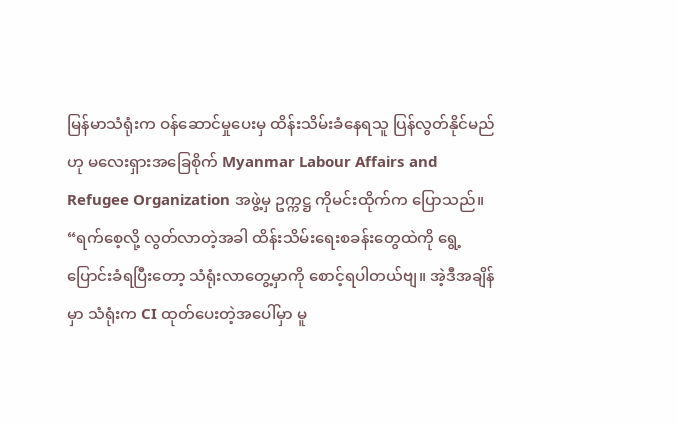မြန်မာသံရုံးက ဝန်ဆောင်မှုပေးမှ ထိန်းသိမ်းခံနေရသူ ပြန်လွတ်နိုင်မည်ဟု မလေးရှားအခြေစိုက် Myanmar Labour Affairs and Refugee Organization အဖွဲ့မှ ဥက္ကဋ္ဌ ကိုမင်းထိုက်က ပြောသည်။
“ရက်စေ့လို့ လွတ်လာတဲ့အခါ ထိန်းသိမ်းရေးစခန်းတွေထဲကို ရွေ့ပြောင်းခံရပြီးတော့ သံရုံးလာတွေ့မှာကို စောင့်ရပါတယ်ဗျ။ အဲ့ဒီအချိန်မှာ သံရုံးက CI ထုတ်ပေးတဲ့အပေါ်မှာ မူ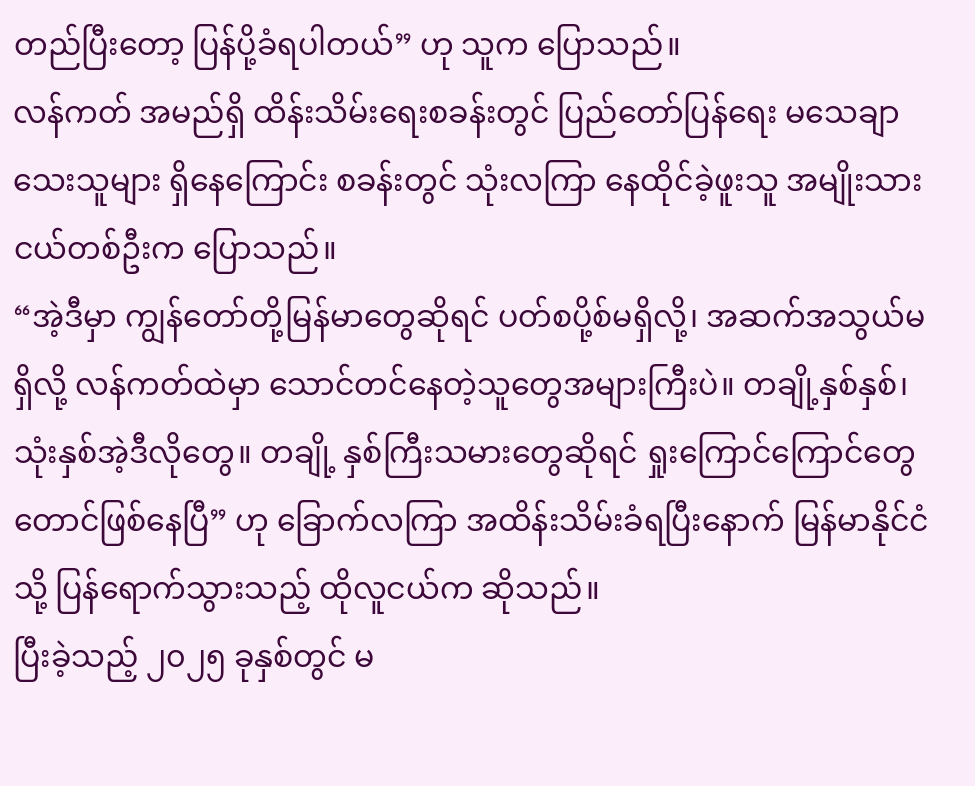တည်ပြီးတော့ ပြန်ပို့ခံရပါတယ်” ဟု သူက ပြောသည်။
လန်ကတ် အမည်ရှိ ထိန်းသိမ်းရေးစခန်းတွင် ပြည်တော်ပြန်ရေး မသေချာသေးသူများ ရှိနေကြောင်း စခန်းတွင် သုံးလကြာ နေထိုင်ခဲ့ဖူးသူ အမျိုးသားငယ်တစ်ဦးက ပြောသည်။
“အဲ့ဒီမှာ ကျွန်တော်တို့မြန်မာတွေဆိုရင် ပတ်စပို့စ်မရှိလို့၊ အဆက်အသွယ်မရှိလို့ လန်ကတ်ထဲမှာ သောင်တင်နေတဲ့သူတွေအများကြီးပဲ။ တချို့နှစ်နှစ်၊ သုံးနှစ်အဲ့ဒီလိုတွေ။ တချို့ နှစ်ကြီးသမားတွေဆိုရင် ရှုးကြောင်ကြောင်တွေတောင်ဖြစ်နေပြီ” ဟု ခြောက်လကြာ အထိန်းသိမ်းခံရပြီးနောက် မြန်မာနိုင်ငံသို့ ပြန်ရောက်သွားသည့် ထိုလူငယ်က ဆိုသည်။
ပြီးခဲ့သည့် ၂၀၂၅ ခုနှစ်တွင် မ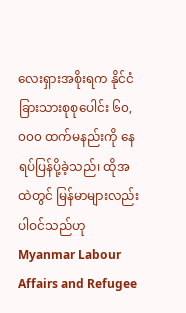လေးရှားအစိုးရက နိုင်ငံခြားသားစုစုပေါင်း ၆၀,၀၀၀ ထက်မနည်းကို နေရပ်ပြန်ပို့ခဲ့သည်၊ ထိုအထဲတွင် မြန်မာများလည်း ပါဝင်သည်ဟု Myanmar Labour Affairs and Refugee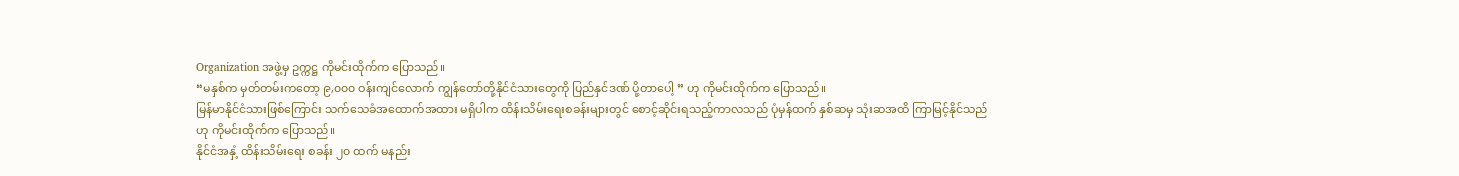Organization အဖွဲ့မှ ဥက္ကဋ္ဌ ကိုမင်းထိုက်က ပြောသည်။
“မနှစ်က မှတ်တမ်းကတော့ ၉,၀၀၀ ဝန်းကျင်လောက် ကျွန်တော်တို့နိုင်ငံသားတွေကို ပြည်နှင်ဒဏ် ပို့တာပေါ့ ” ဟု ကိုမင်းထိုက်က ပြောသည်။
မြန်မာနိုင်ငံသားဖြစ်ကြောင်း သက်သေခံအထောက်အထား မရှိပါက ထိန်းသိမ်းရေးစခန်းများတွင် စောင့်ဆိုင်းရသည့်ကာလသည် ပုံမှန်ထက် နှစ်ဆမှ သုံးဆအထိ ကြာမြင့်နိုင်သည်ဟု ကိုမင်းထိုက်က ပြောသည်။
နိုင်ငံအနှံ့ ထိန်းသိမ်းရေး စခန်း ၂၀ ထက် မနည်း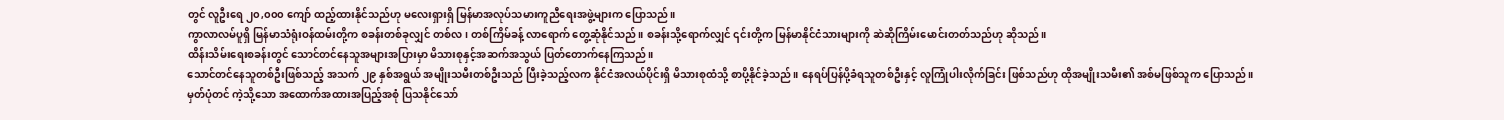တွင် လူဦးရေ ၂၀,၀၀၀ ကျော် ထည့်ထားနိုင်သည်ဟု မလေးရှားရှိ မြန်မာအလုပ်သမားကူညီရေးအဖွဲ့များက ပြောသည်။
ကွာလာလမ်ပူရှိ မြန်မာသံရုံးဝန်ထမ်းတို့က စခန်းတစ်ခုလျှင် တစ်လ၊ တစ်ကြိမ်ခန့် လာရောက် တွေ့ဆုံနိုင်သည်။ စခန်းသို့ရောက်လျှင် ၎င်းတို့က မြန်မာနိုင်ငံသားများကို ဆဲဆိုကြိမ်းမောင်းတတ်သည်ဟု ဆိုသည်။
ထိန်းသိမ်းရေးစခန်းတွင် သောင်တင်နေသူအများအပြားမှာ မိသားစုနှင့်အဆက်အသွယ် ပြတ်တောက်နေကြသည်။
သောင်တင်နေသူတစ်ဦးဖြစ်သည့် အသက် ၂၉ နှစ်အရွယ် အမျိုးသမီးတစ်ဦးသည် ပြီးခဲ့သည့်လက နိုင်ငံအလယ်ပိုင်းရှိ မိသားစုထံသို့ စာပို့နိုင်ခဲ့သည်။ နေရပ်ပြန်ပို့ခံရသူတစ်ဦးနှင့် လူကြုံပါးလိုက်ခြင်း ဖြစ်သည်ဟု ထိုအမျိုးသမီး၏ အစ်မဖြစ်သူက ပြောသည်။
မှတ်ပုံတင် ကဲ့သို့သော အထောက်အထားအပြည့်အစုံ ပြသနိုင်သော်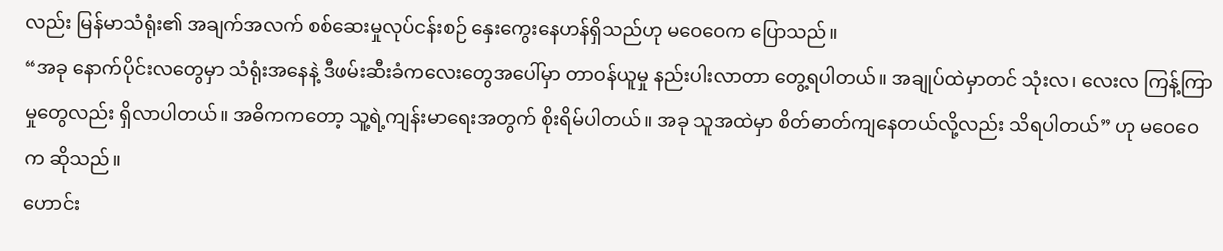လည်း မြန်မာသံရုံး၏ အချက်အလက် စစ်ဆေးမှုလုပ်ငန်းစဉ် နှေးကွေးနေဟန်ရှိသည်ဟု မဝေဝေက ပြောသည်။
“အခု နောက်ပိုင်းလတွေမှာ သံရုံးအနေနဲ့ ဒီဖမ်းဆီးခံကလေးတွေအပေါ်မှာ တာဝန်ယူမှု နည်းပါးလာတာ တွေ့ရပါတယ်။ အချုပ်ထဲမှာတင် သုံးလ၊ လေးလ ကြန့်ကြာမှုတွေလည်း ရှိလာပါတယ်။ အဓိကကတော့ သူ့ရဲ့ကျန်းမာရေးအတွက် စိုးရိမ်ပါတယ်။ အခု သူအထဲမှာ စိတ်ဓာတ်ကျနေတယ်လို့လည်း သိရပါတယ်” ဟု မဝေဝေက ဆိုသည်။
ဟောင်း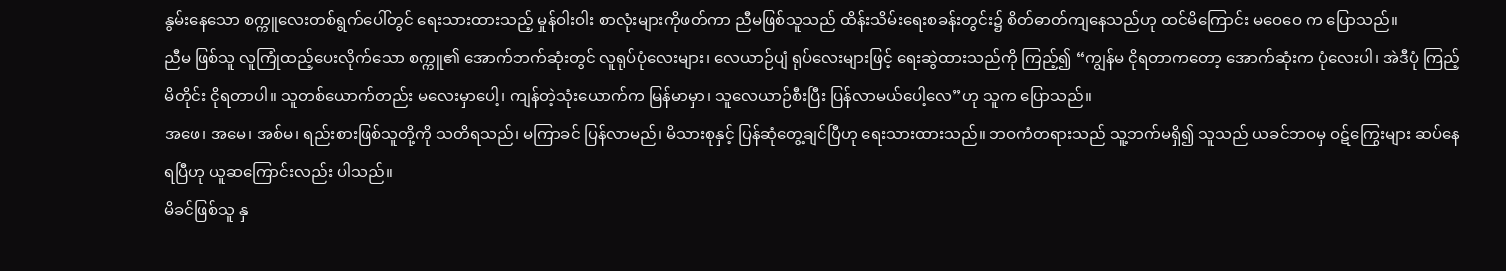နွမ်းနေသော စက္ကူလေးတစ်ရွက်ပေါ်တွင် ရေးသားထားသည့် မှုန်ဝါးဝါး စာလုံးများကိုဖတ်ကာ ညီမဖြစ်သူသည် ထိန်းသိမ်းရေးစခန်းတွင်း၌ စိတ်ဓာတ်ကျနေသည်ဟု ထင်မိကြောင်း မဝေဝေ က ပြောသည်။
ညီမ ဖြစ်သူ လူကြုံထည့်ပေးလိုက်သော စက္ကူ၏ အောက်ဘက်ဆုံးတွင် လူရုပ်ပုံလေးများ၊ လေယာဉ်ပျံ ရုပ်လေးများဖြင့် ရေးဆွဲထားသည်ကို ကြည့်၍ “ကျွန်မ ငိုရတာကတော့ အောက်ဆုံးက ပုံလေးပါ၊ အဲဒီပုံ ကြည့်မိတိုင်း ငိုရတာပါ။ သူတစ်ယောက်တည်း မလေးမှာပေါ့၊ ကျန်တဲ့သုံးယောက်က မြန်မာမှာ၊ သူလေယာဉ်စီးပြီး ပြန်လာမယ်ပေါ့လေ”ဟု သူက ပြောသည်။
အဖေ၊ အမေ၊ အစ်မ၊ ရည်းစားဖြစ်သူတို့ကို သတိရသည်၊ မကြာခင် ပြန်လာမည်၊ မိသားစုနှင့် ပြန်ဆုံတွေ့ချင်ပြီဟု ရေးသားထားသည်။ ဘဝကံတရားသည် သူ့ဘက်မရှိ၍ သူသည် ယခင်ဘဝမှ ဝဋ်ကြွေးများ ဆပ်နေရပြီဟု ယူဆကြောင်းလည်း ပါသည်။
မိခင်ဖြစ်သူ နှ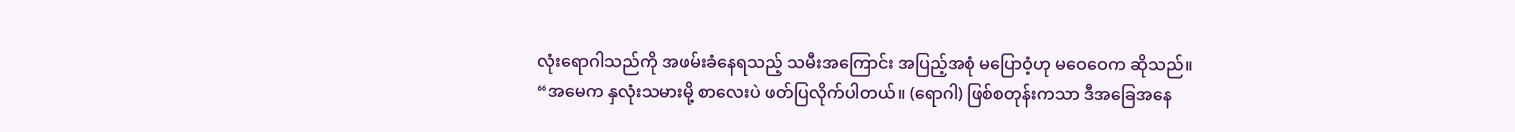လုံးရောဂါသည်ကို အဖမ်းခံနေရသည့် သမီးအကြောင်း အပြည့်အစုံ မပြောဝံ့ဟု မဝေဝေက ဆိုသည်။
“အမေက နှလုံးသမားမို့ စာလေးပဲ ဖတ်ပြလိုက်ပါတယ်။ (ရောဂါ) ဖြစ်စတုန်းကသာ ဒီအခြေအနေ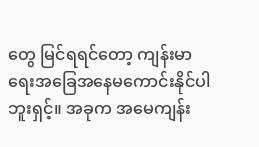တွေ မြင်ရရင်တော့ ကျန်းမာရေးအခြေအနေမကောင်းနိုင်ပါဘူးရှင့်။ အခုက အမေကျန်း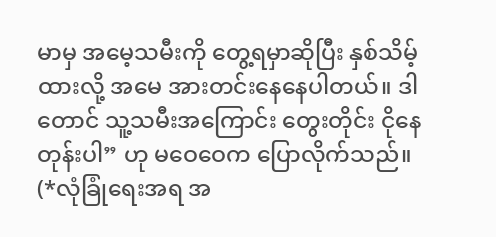မာမှ အမေ့သမီးကို တွေ့ရမှာဆိုပြီး နှစ်သိမ့်ထားလို့ အမေ အားတင်းနေနေပါတယ်။ ဒါတောင် သူ့သမီးအကြောင်း တွေးတိုင်း ငိုနေတုန်းပါ” ဟု မဝေဝေက ပြောလိုက်သည်။
(*လုံခြုံရေးအရ အ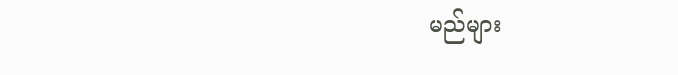မည်များ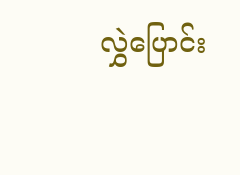လွှဲပြောင်း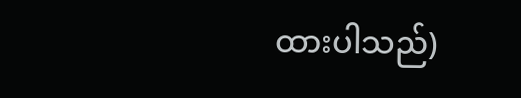ထားပါသည်)